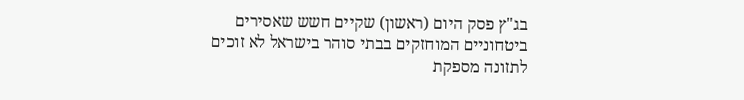בג"ץ פסק היום (ראשון) שקיים חשש שאסירים ביטחוניים המוחזקים בבתי סוהר בישראל לא זוכים לתזונה מספקת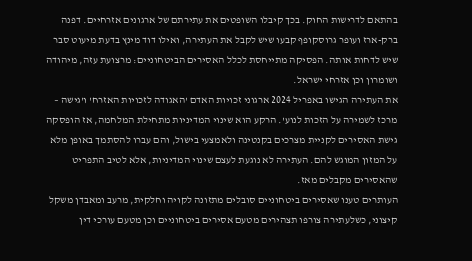בהתאם לדרישות החוק. בכך קיבלו השופטים את עתירתם של ארגונים אזרחיים. דפנה ברק-ארז ועופר גרוסקופף קבעו שיש לקבל את העתירה, ואילו דוד מינץ בדעת מיעוט סבר שיש לדחות אותה. הפסיקה מתייחסת לכלל האסירים הביטחוניים: מרצועת עזה, מיהודה ושומרון וכן אזרחי ישראל.
את העתירה הגישו באפריל 2024 ארגוני זכויות האדם 'האגודה לזכויות האזרח' ו'גישה – מרכז לשמירה על הזכות לנוע'. הרקע הוא שינוי המדיניות מתחילת המלחמה, אז הופסקה גישת האסירים לקניית מצרכים בקנטינה ולאמצעי בישול, והם עברו להסתמך באופן מלא על המזון המוגש להם. העתירה לא נוגעת לעצם שינוי המדיניות, אלא לטיב התפריט שהאסירים מקבלים מאז.
העותרים טענו שאסירים ביטחוניים סובלים מתזונה לקויה וחלקית, מרעב ומאבדן משקל קיצוני, כשלעתירה צורפו תצהירים מטעם אסירים ביטחוניים וכן מטעם עורכי דין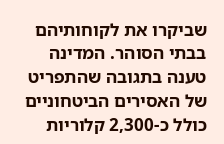שביקרו את לקוחותיהם בבתי הסוהר. המדינה טענה בתגובה שהתפריט של האסירים הביטחוניים כולל כ-2,300 קלוריות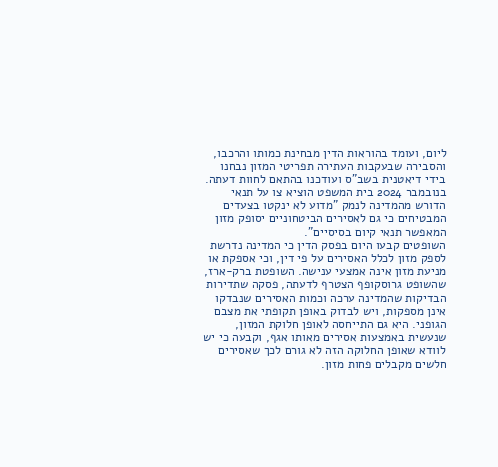ליום, ועומד בהוראות הדין מבחינת כמותו והרכבו, והסבירה שבעקבות העתירה תפריטי המזון נבחנו בידי דיאטנית בשב"ס ועודכנו בהתאם לחוות דעתה.
בנובמבר 2024 בית המשפט הוציא צו על תנאי הדורש מהמדינה לנמק "מדוע לא ינקטו בצעדים המבטיחים כי גם לאסירים הביטחוניים יסופק מזון המאפשר תנאי קיום בסיסיים".
השופטים קבעו היום בפסק הדין כי המדינה נדרשת לספק מזון לכלל האסירים על פי דין, וכי אספקת או מניעת מזון אינה אמצעי ענישה. השופטת ברק-ארז, שהשופט גרוסקופף הצטרף לדעתה, פסקה שתדירות הבדיקות שהמדינה ערכה וכמות האסירים שנבדקו אינן מספקות, ויש לבדוק באופן תקופתי את מצבם הגופני. היא גם התייחסה לאופן חלוקת המזון, שנעשית באמצעות אסירים מאותו אגף, וקבעה כי יש לוודא שאופן החלוקה הזה לא גורם לכך שאסירים חלשים מקבלים פחות מזון.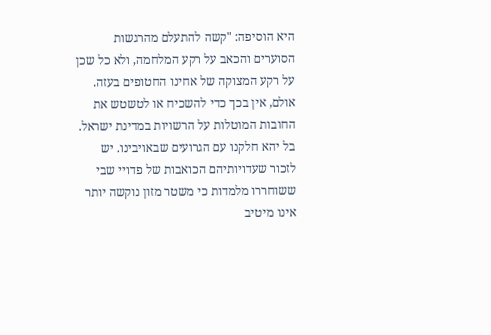היא הוסיפה: "קשה להתעלם מהרגשות הסוערים והכאב על רקע המלחמה, ולא כל שכן על רקע המצוקה של אחינו החטופים בעזה. אולם, אין בכך כדי להשכיח או לטשטש את החובות המוטלות על הרשויות במדינת ישראל. בל יהא חלקנו עם הגרועים שבאויבינו. יש לזכור שעדויותיהם הכואבות של פדויי שבי ששוחררו מלמדות כי משטר מזון נוקשה יותר אינו מיטיב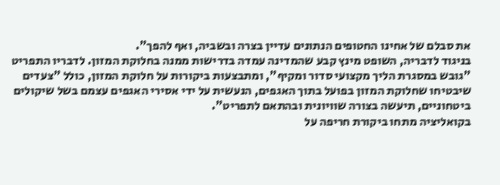את סבלם של אחינו החטופים הנתונים עדיין בצרה ובשביה, ואף להפך".
בניגוד לדבריה, השופט מינץ קבע שהמדינה עמדה בדרישות ממנה בחלוקת המזון. לדבריו התפריט "גובש במסגרת הליך מקצועי סדור ומקיף", ומתבצעות ביקורות על חלוקת המזון, כולל "צעדים שיבטיחו שחלוקת המזון בפועל בתוך האגפים, הנעשית על ידי אסירי האגפים עצמם בשל שיקולים ביטחוניים, תיעשה בצורה שוויונית ובהתאם לתפריט".
בקואליציה מתחו ביקורת חריפה על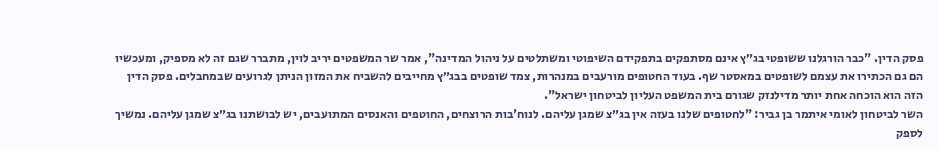פסק הדין. "כבר הורגלנו ששופטי בג״ץ אינם מסתפקים בתפקידם השיפוטי ומשתלטים על ניהול המדינה", אמר שר המשפטים יריב לוין, מתברר שגם זה לא מספיק, ומעכשיו הם גם הכתירו את עצמם לשופטים במאסטר שף. בעוד החטופים מורעבים במנהרות, צמד שופטים בבג״ץ מחייבים להשביח את המזון הניתן לגרועים שבמחבלים. פסק הדין הזה הוא הוכחה אחת יותר מדילנזק שגורם בית המשפט העליון לביטחון ישראל".
השר לביטחון לאומי איתמר בן גביר: "לחטופים שלנו בעזה אין בג״צ שמגן עליהם. לנוח'בות הרוצחים, החוטפים והאנסים המתועבים, יש לבושתנו בג״צ שמגן עליהם. נמשיך לספק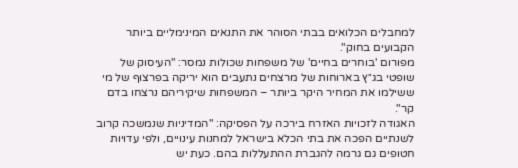למחבלים הכלואים בבתי הסוהר את התנאים המינימליים ביותר הקבועים בחוק".
מפורום 'בוחרים בחיים' של משפחות שכולות נמסר: "העיסוק של שופטי בג״ץ בארוחות של מרצחים נתעבים הוא יריקה בפרצוף של מי ששילמו את המחיר היקר ביותר – המשפחות שיקיריהם נרצחו בדם קר".
האגודה לזכויות האזרח בירכה על הפסיקה: "המדיניות שנמשכה קרוב לשנתיים הפכה את בתי הכלא בישראל למחנות עינויים, ולפי עדויות חטופים גם גרמה להגברת ההתעללות בהם. כעת יש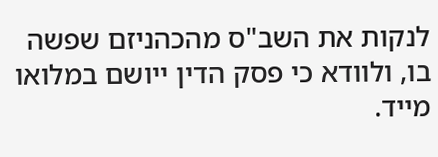לנקות את השב"ס מהכהניזם שפשה בו, ולוודא כי פסק הדין ייושם במלואו מייד.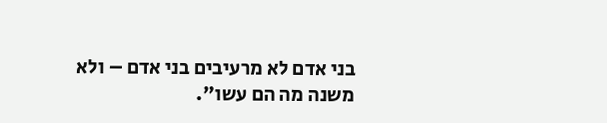בני אדם לא מרעיבים בני אדם – ולא משנה מה הם עשו".